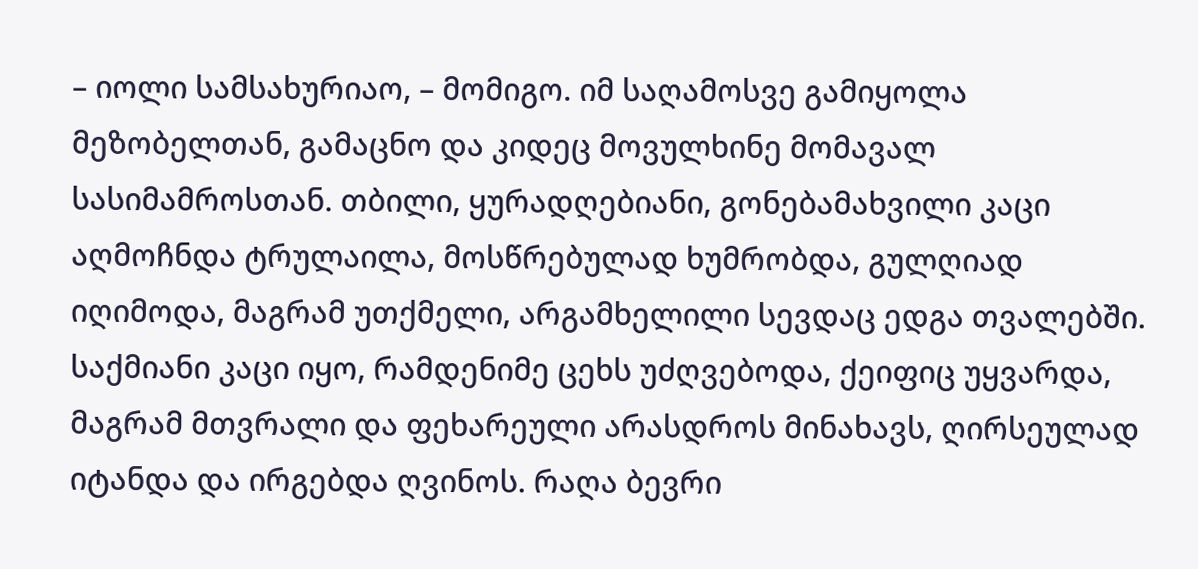– იოლი სამსახურიაო, – მომიგო. იმ საღამოსვე გამიყოლა მეზობელთან, გამაცნო და კიდეც მოვულხინე მომავალ სასიმამროსთან. თბილი, ყურადღებიანი, გონებამახვილი კაცი აღმოჩნდა ტრულაილა, მოსწრებულად ხუმრობდა, გულღიად იღიმოდა, მაგრამ უთქმელი, არგამხელილი სევდაც ედგა თვალებში. საქმიანი კაცი იყო, რამდენიმე ცეხს უძღვებოდა, ქეიფიც უყვარდა, მაგრამ მთვრალი და ფეხარეული არასდროს მინახავს, ღირსეულად იტანდა და ირგებდა ღვინოს. რაღა ბევრი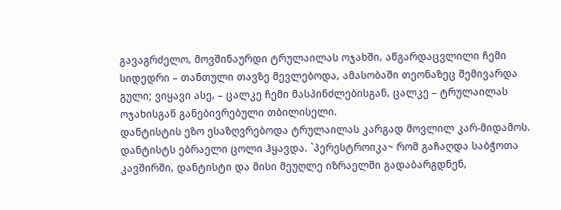გავაგრძელო, მოვშინაურდი ტრულაილას ოჯახში, აწგარდაცვლილი ჩემი სიდედრი – თანთული თავზე მევლებოდა, ამასობაში თეონაზეც შემივარდა გული; ვიყავი ასე, – ცალკე ჩემი მასპინძლებისგან, ცალკე – ტრულაილას ოჯახისგან განებივრებული თბილისელი.
დანტისტის ეზო ესაზღვრებოდა ტრულაილას კარგად მოვლილ კარ-მიდამოს. დანტისტს ებრაელი ცოლი ჰყავდა. `პერესტროიკა~ რომ გაჩაღდა საბჭოთა კავშირში, დანტისტი და მისი მეუღლე იზრაელში გადაბარგდნენ,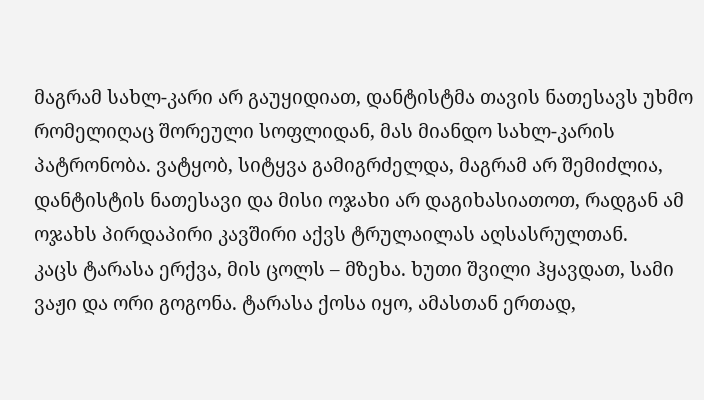მაგრამ სახლ-კარი არ გაუყიდიათ, დანტისტმა თავის ნათესავს უხმო რომელიღაც შორეული სოფლიდან, მას მიანდო სახლ-კარის პატრონობა. ვატყობ, სიტყვა გამიგრძელდა, მაგრამ არ შემიძლია, დანტისტის ნათესავი და მისი ოჯახი არ დაგიხასიათოთ, რადგან ამ ოჯახს პირდაპირი კავშირი აქვს ტრულაილას აღსასრულთან.
კაცს ტარასა ერქვა, მის ცოლს – მზეხა. ხუთი შვილი ჰყავდათ, სამი ვაჟი და ორი გოგონა. ტარასა ქოსა იყო, ამასთან ერთად,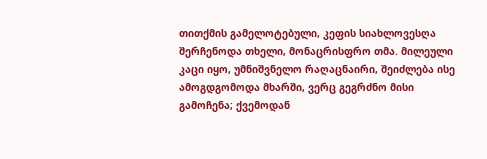თითქმის გამელოტებული, კეფის სიახლოვესღა შერჩენოდა თხელი, მონაცრისფრო თმა. მილეული კაცი იყო, უმნიშვნელო რაღაცნაირი, შეიძლება ისე ამოგდგომოდა მხარში, ვერც გეგრძნო მისი გამოჩენა; ქვემოდან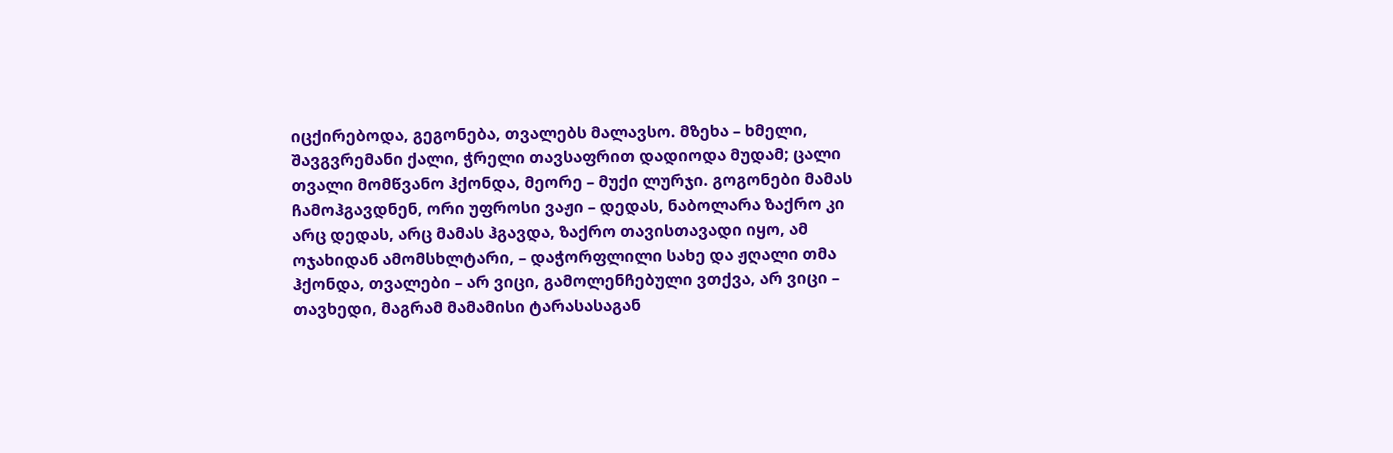იცქირებოდა, გეგონება, თვალებს მალავსო. მზეხა – ხმელი, შავგვრემანი ქალი, ჭრელი თავსაფრით დადიოდა მუდამ; ცალი თვალი მომწვანო ჰქონდა, მეორე – მუქი ლურჯი. გოგონები მამას ჩამოჰგავდნენ, ორი უფროსი ვაჟი – დედას, ნაბოლარა ზაქრო კი არც დედას, არც მამას ჰგავდა, ზაქრო თავისთავადი იყო, ამ ოჯახიდან ამომსხლტარი, – დაჭორფლილი სახე და ჟღალი თმა ჰქონდა, თვალები – არ ვიცი, გამოლენჩებული ვთქვა, არ ვიცი – თავხედი, მაგრამ მამამისი ტარასასაგან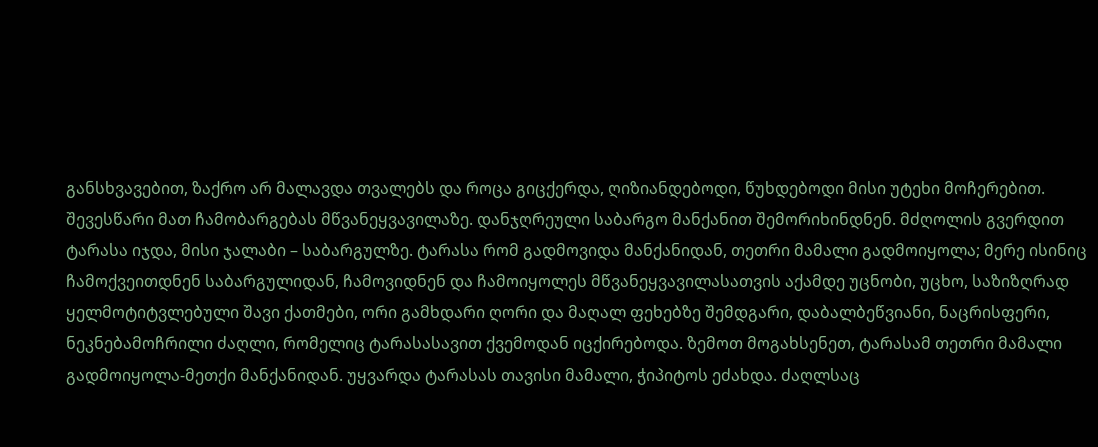განსხვავებით, ზაქრო არ მალავდა თვალებს და როცა გიცქერდა, ღიზიანდებოდი, წუხდებოდი მისი უტეხი მოჩერებით.
შევესწარი მათ ჩამობარგებას მწვანეყვავილაზე. დანჯღრეული საბარგო მანქანით შემორიხინდნენ. მძღოლის გვერდით ტარასა იჯდა, მისი ჯალაბი – საბარგულზე. ტარასა რომ გადმოვიდა მანქანიდან, თეთრი მამალი გადმოიყოლა; მერე ისინიც ჩამოქვეითდნენ საბარგულიდან, ჩამოვიდნენ და ჩამოიყოლეს მწვანეყვავილასათვის აქამდე უცნობი, უცხო, საზიზღრად ყელმოტიტვლებული შავი ქათმები, ორი გამხდარი ღორი და მაღალ ფეხებზე შემდგარი, დაბალბეწვიანი, ნაცრისფერი, ნეკნებამოჩრილი ძაღლი, რომელიც ტარასასავით ქვემოდან იცქირებოდა. ზემოთ მოგახსენეთ, ტარასამ თეთრი მამალი გადმოიყოლა-მეთქი მანქანიდან. უყვარდა ტარასას თავისი მამალი, ჭიპიტოს ეძახდა. ძაღლსაც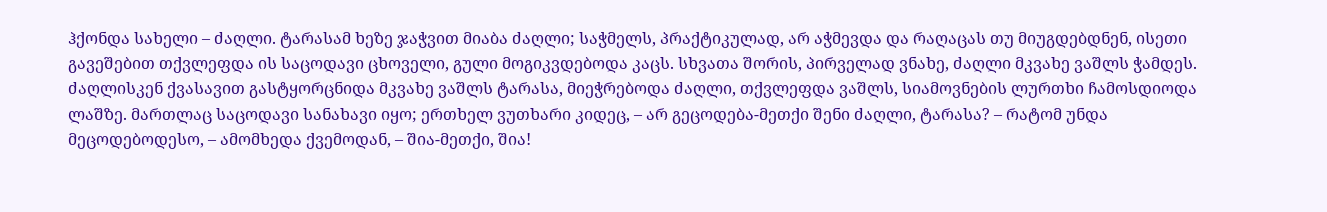ჰქონდა სახელი – ძაღლი. ტარასამ ხეზე ჯაჭვით მიაბა ძაღლი; საჭმელს, პრაქტიკულად, არ აჭმევდა და რაღაცას თუ მიუგდებდნენ, ისეთი გავეშებით თქვლეფდა ის საცოდავი ცხოველი, გული მოგიკვდებოდა კაცს. სხვათა შორის, პირველად ვნახე, ძაღლი მკვახე ვაშლს ჭამდეს. ძაღლისკენ ქვასავით გასტყორცნიდა მკვახე ვაშლს ტარასა, მიეჭრებოდა ძაღლი, თქვლეფდა ვაშლს, სიამოვნების ლურთხი ჩამოსდიოდა ლაშზე. მართლაც საცოდავი სანახავი იყო; ერთხელ ვუთხარი კიდეც, – არ გეცოდება-მეთქი შენი ძაღლი, ტარასა? – რატომ უნდა მეცოდებოდესო, – ამომხედა ქვემოდან, – შია-მეთქი, შია!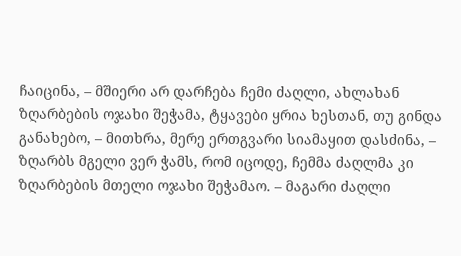ჩაიცინა, – მშიერი არ დარჩება ჩემი ძაღლი, ახლახან ზღარბების ოჯახი შეჭამა, ტყავები ყრია ხესთან, თუ გინდა განახებო, – მითხრა, მერე ერთგვარი სიამაყით დასძინა, – ზღარბს მგელი ვერ ჭამს, რომ იცოდე, ჩემმა ძაღლმა კი ზღარბების მთელი ოჯახი შეჭამაო. – მაგარი ძაღლი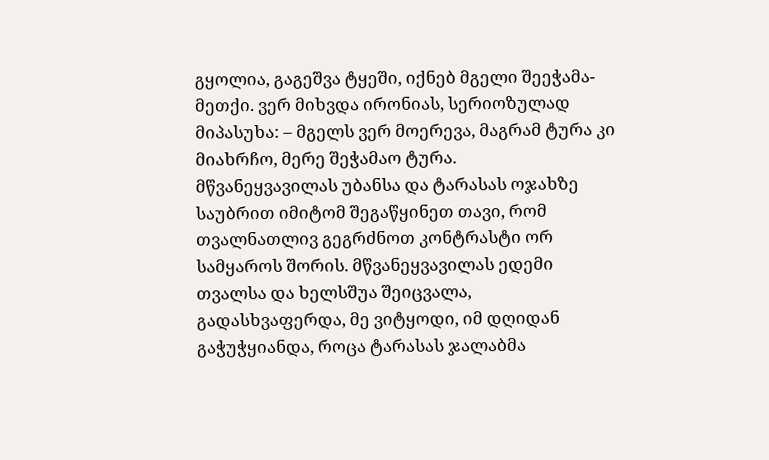გყოლია, გაგეშვა ტყეში, იქნებ მგელი შეეჭამა-მეთქი. ვერ მიხვდა ირონიას, სერიოზულად მიპასუხა: – მგელს ვერ მოერევა, მაგრამ ტურა კი მიახრჩო, მერე შეჭამაო ტურა.
მწვანეყვავილას უბანსა და ტარასას ოჯახზე საუბრით იმიტომ შეგაწყინეთ თავი, რომ თვალნათლივ გეგრძნოთ კონტრასტი ორ სამყაროს შორის. მწვანეყვავილას ედემი თვალსა და ხელსშუა შეიცვალა, გადასხვაფერდა, მე ვიტყოდი, იმ დღიდან გაჭუჭყიანდა, როცა ტარასას ჯალაბმა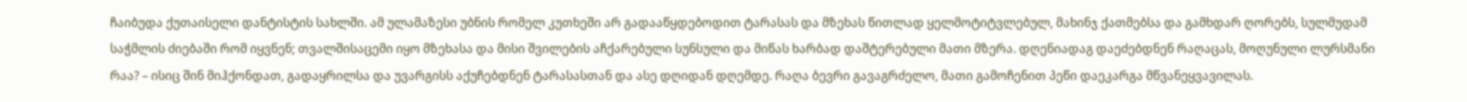ჩაიბუდა ქუთაისელი დანტისტის სახლში. ამ ულამაზესი უბნის რომელ კუთხეში არ გადააწყდებოდით ტარასას და მზეხას წითლად ყელმოტიტვლებულ, მახინჯ ქათმებსა და გამხდარ ღორებს, სულმუდამ საჭმლის ძიებაში რომ იყვნენ; თვალშისაცემი იყო მზეხასა და მისი შვილების აჩქარებული სუნსული და მიწას ხარბად დაშტერებული მათი მზერა. დღენიადაგ დაეძებდნენ რაღაცას, მოღუნული ლურსმანი რაა? – ისიც შინ მიჰქონდათ, გადაყრილსა და უვარგისს აქუჩებდნენ ტარასასთან და ასე დღიდან დღემდე. რაღა ბევრი გავაგრძელო, მათი გამოჩენით პეწი დაეკარგა მწვანეყვავილას.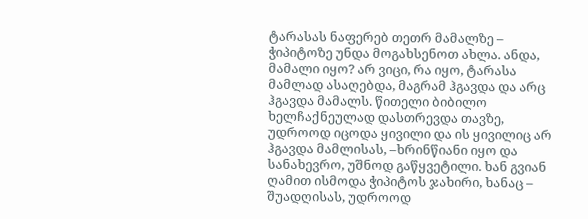ტარასას ნაფერებ თეთრ მამალზე – ჭიპიტოზე უნდა მოგახსენოთ ახლა. ანდა, მამალი იყო? არ ვიცი, რა იყო, ტარასა მამლად ასაღებდა, მაგრამ ჰგავდა და არც ჰგავდა მამალს. წითელი ბიბილო ხელჩაქნეულად დასთრევდა თავზე, უდროოდ იცოდა ყივილი და ის ყივილიც არ ჰგავდა მამლისას, –ხრინწიანი იყო და სანახევრო, უშნოდ გაწყვეტილი. ხან გვიან ღამით ისმოდა ჭიპიტოს ჯახირი, ხანაც – შუადღისას, უდროოდ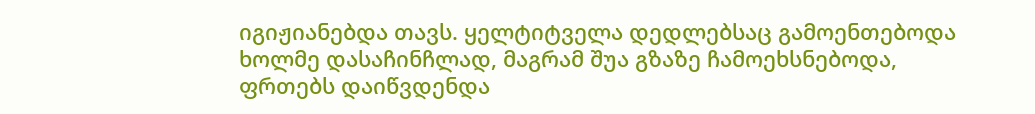იგიჟიანებდა თავს. ყელტიტველა დედლებსაც გამოენთებოდა ხოლმე დასაჩინჩლად, მაგრამ შუა გზაზე ჩამოეხსნებოდა, ფრთებს დაიწვდენდა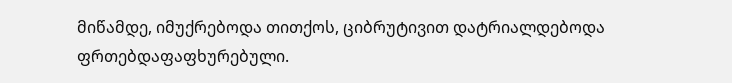მიწამდე, იმუქრებოდა თითქოს, ციბრუტივით დატრიალდებოდა ფრთებდაფაფხურებული.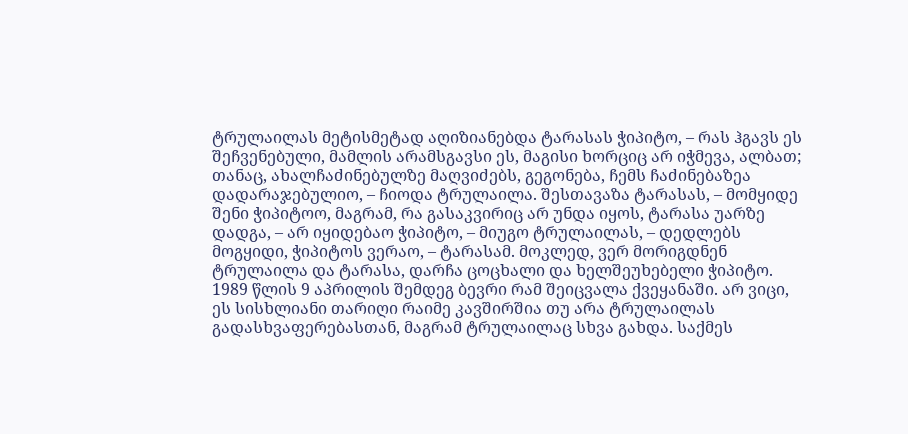ტრულაილას მეტისმეტად აღიზიანებდა ტარასას ჭიპიტო, – რას ჰგავს ეს შეჩვენებული, მამლის არამსგავსი ეს, მაგისი ხორციც არ იჭმევა, ალბათ; თანაც, ახალჩაძინებულზე მაღვიძებს, გეგონება, ჩემს ჩაძინებაზეა დადარაჯებულიო, – ჩიოდა ტრულაილა. შესთავაზა ტარასას, – მომყიდე შენი ჭიპიტოო, მაგრამ, რა გასაკვირიც არ უნდა იყოს, ტარასა უარზე დადგა, – არ იყიდებაო ჭიპიტო, – მიუგო ტრულაილას, – დედლებს მოგყიდი, ჭიპიტოს ვერაო, – ტარასამ. მოკლედ, ვერ მორიგდნენ ტრულაილა და ტარასა, დარჩა ცოცხალი და ხელშეუხებელი ჭიპიტო.
1989 წლის 9 აპრილის შემდეგ ბევრი რამ შეიცვალა ქვეყანაში. არ ვიცი, ეს სისხლიანი თარიღი რაიმე კავშირშია თუ არა ტრულაილას გადასხვაფერებასთან, მაგრამ ტრულაილაც სხვა გახდა. საქმეს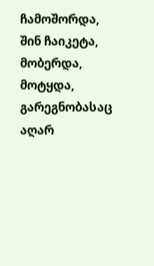ჩამოშორდა, შინ ჩაიკეტა, მობერდა, მოტყდა, გარეგნობასაც აღარ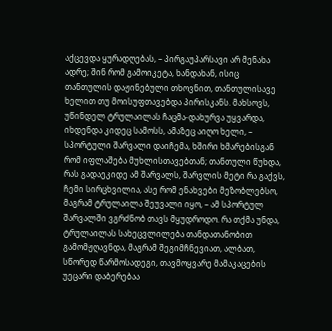აქცევდა ყურადღებას, – პირგაუპარსავი არ მენახა ადრე; შინ რომ გამოიკეტა, ხანდახან, ისიც თანთულის დაჟინებული თხოვნით, თანთულისავე ხელით თუ მოისუფთავებდა პირისკანს. მახსოვს, უწინდელ ტრულაილას ჩაცმა-დახურვა უყვარდა, იხდენდა კიდეც სამოსს, ამაზეც აიღო ხელი, – სპორტული შარვალი დაიჩემა, ხშირი ხმარებისგან რომ იფლაშება მუხლისთავებთან; თანთული წუხდა, რას გადაეკიდე ამ შარვალს, შარვლის მეტი რა გაქვს, ჩემი სირცხვილია, ასე რომ ენახვები მეზობლებსო, მაგრამ ტრულაილა შეუვალი იყო, – ამ სპორტულ შარვალში ვგრძნობ თავს მყუდროდო. რა თქმა უნდა, ტრულაილას სახეცვლილება თანდათანობით გამომჟღავნდა, მაგრამ შეგიმჩნევიათ, ალბათ, სწორედ წარმოსადეგი, თავმოყვარე მამაკაცების უეცარი დაბერებაა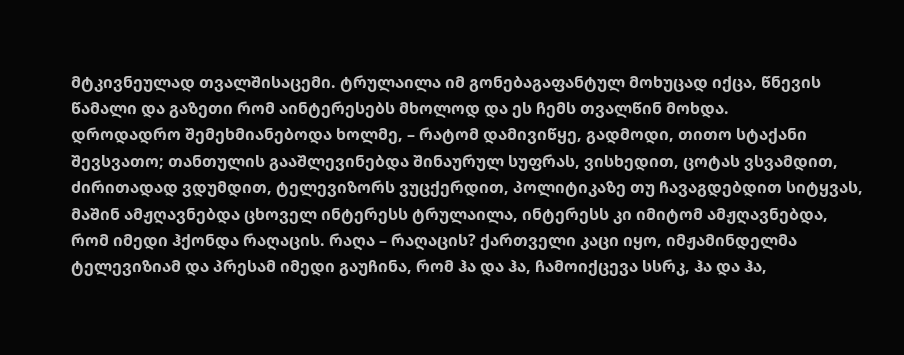მტკივნეულად თვალშისაცემი. ტრულაილა იმ გონებაგაფანტულ მოხუცად იქცა, წნევის წამალი და გაზეთი რომ აინტერესებს მხოლოდ და ეს ჩემს თვალწინ მოხდა.
დროდადრო შემეხმიანებოდა ხოლმე, – რატომ დამივიწყე, გადმოდი, თითო სტაქანი შევსვათო; თანთულის გააშლევინებდა შინაურულ სუფრას, ვისხედით, ცოტას ვსვამდით, ძირითადად ვდუმდით, ტელევიზორს ვუცქერდით, პოლიტიკაზე თუ ჩავაგდებდით სიტყვას, მაშინ ამჟღავნებდა ცხოველ ინტერესს ტრულაილა, ინტერესს კი იმიტომ ამჟღავნებდა, რომ იმედი ჰქონდა რაღაცის. რაღა – რაღაცის? ქართველი კაცი იყო, იმჟამინდელმა ტელევიზიამ და პრესამ იმედი გაუჩინა, რომ ჰა და ჰა, ჩამოიქცევა სსრკ, ჰა და ჰა,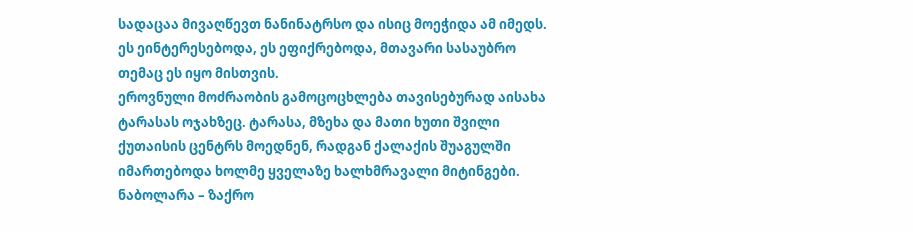სადაცაა მივაღწევთ ნანინატრსო და ისიც მოეჭიდა ამ იმედს. ეს ეინტერესებოდა, ეს ეფიქრებოდა, მთავარი სასაუბრო თემაც ეს იყო მისთვის.
ეროვნული მოძრაობის გამოცოცხლება თავისებურად აისახა ტარასას ოჯახზეც. ტარასა, მზეხა და მათი ხუთი შვილი ქუთაისის ცენტრს მოედნენ, რადგან ქალაქის შუაგულში იმართებოდა ხოლმე ყველაზე ხალხმრავალი მიტინგები. ნაბოლარა – ზაქრო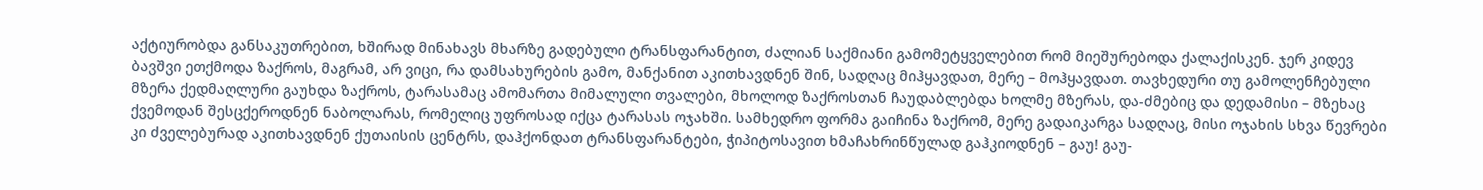აქტიურობდა განსაკუთრებით, ხშირად მინახავს მხარზე გადებული ტრანსფარანტით, ძალიან საქმიანი გამომეტყველებით რომ მიეშურებოდა ქალაქისკენ. ჯერ კიდევ ბავშვი ეთქმოდა ზაქროს, მაგრამ, არ ვიცი, რა დამსახურების გამო, მანქანით აკითხავდნენ შინ, სადღაც მიჰყავდათ, მერე – მოჰყავდათ. თავხედური თუ გამოლენჩებული მზერა ქედმაღლური გაუხდა ზაქროს, ტარასამაც ამომართა მიმალული თვალები, მხოლოდ ზაქროსთან ჩაუდაბლებდა ხოლმე მზერას, და-ძმებიც და დედამისი – მზეხაც ქვემოდან შესცქეროდნენ ნაბოლარას, რომელიც უფროსად იქცა ტარასას ოჯახში. სამხედრო ფორმა გაიჩინა ზაქრომ, მერე გადაიკარგა სადღაც, მისი ოჯახის სხვა წევრები კი ძველებურად აკითხავდნენ ქუთაისის ცენტრს, დაჰქონდათ ტრანსფარანტები, ჭიპიტოსავით ხმაჩახრინწულად გაჰკიოდნენ – გაუ! გაუ-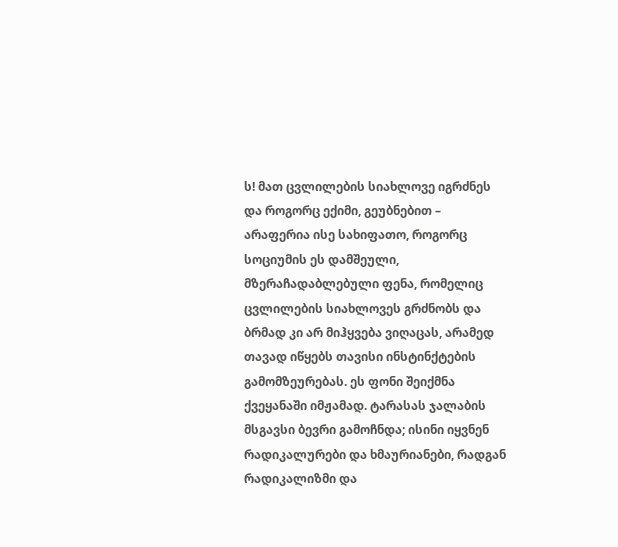ს! მათ ცვლილების სიახლოვე იგრძნეს და როგორც ექიმი, გეუბნებით – არაფერია ისე სახიფათო, როგორც სოციუმის ეს დამშეული, მზერაჩადაბლებული ფენა, რომელიც ცვლილების სიახლოვეს გრძნობს და ბრმად კი არ მიჰყვება ვიღაცას, არამედ თავად იწყებს თავისი ინსტინქტების გამომზეურებას. ეს ფონი შეიქმნა ქვეყანაში იმჟამად. ტარასას ჯალაბის მსგავსი ბევრი გამოჩნდა; ისინი იყვნენ რადიკალურები და ხმაურიანები, რადგან რადიკალიზმი და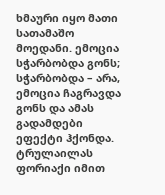ხმაური იყო მათი სათამაშო მოედანი. ემოცია სჭარბობდა გონს; სჭარბობდა – არა, ემოცია ჩაგრავდა გონს და ამას გადამდები ეფექტი ჰქონდა.
ტრულაილას ფორიაქი იმით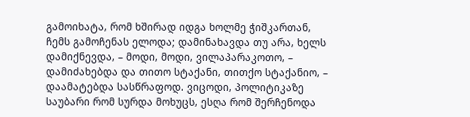გამოიხატა, რომ ხშირად იდგა ხოლმე ჭიშკართან, ჩემს გამოჩენას ელოდა; დამინახავდა თუ არა, ხელს დამიქნევდა, – მოდი, მოდი, ვილაპარაკოთო, – დამიძახებდა და თითო სტაქანი, თითქო სტაქანიო, – დაამატებდა სასწრაფოდ. ვიცოდი, პოლიტიკაზე საუბარი რომ სურდა მოხუცს, ესღა რომ შერჩენოდა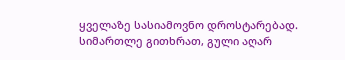ყველაზე სასიამოვნო დროსტარებად. სიმართლე გითხრათ, გული აღარ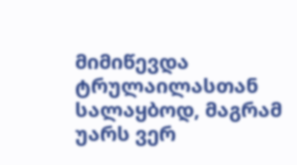მიმიწევდა ტრულაილასთან სალაყბოდ, მაგრამ უარს ვერ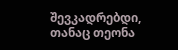შევკადრებდი, თანაც თეონა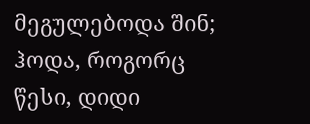მეგულებოდა შინ; ჰოდა, როგორც წესი, დიდი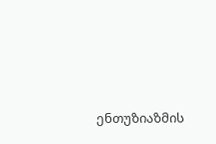ენთუზიაზმის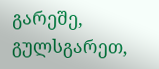გარეშე, გულსგარეთ,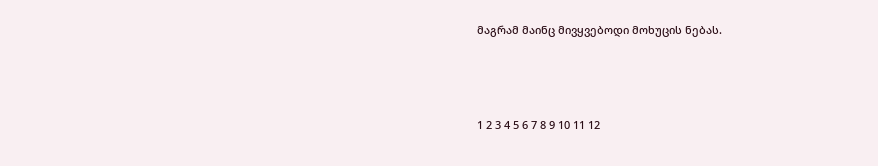მაგრამ მაინც მივყვებოდი მოხუცის ნებას.



1 2 3 4 5 6 7 8 9 10 11 12